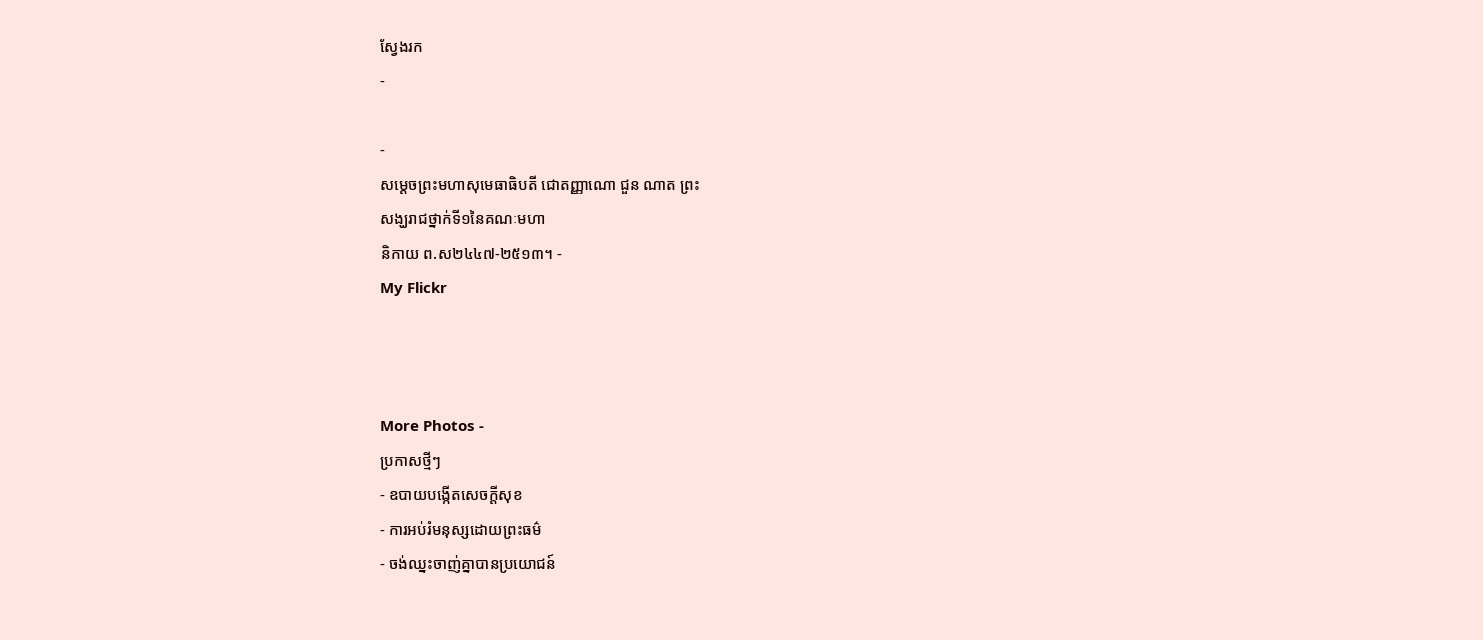ស្វែងរក
-

-
សម្តេចព្រះមហាសុមេធាធិបតី ជោតញ្ញាណោ ជួន ណាត ព្រះ
សង្ឃរាជថ្នាក់ទី១នៃគណៈមហា
និកាយ ព.ស២៤៤៧-២៥១៣។ -
My Flickr



More Photos -
ប្រកាសថ្មីៗ
- ឧបាយបង្កើតសេចក្តីសុខ
- ការអប់រំមនុស្សដោយព្រះធម៌
- ចង់ឈ្នះចាញ់គ្នាបានប្រយោជន៍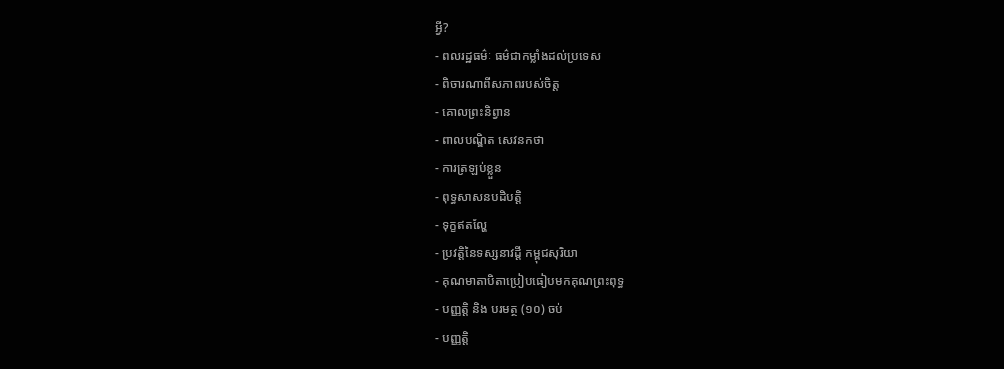អ្វី?
- ពលរដ្ឋធម៌ៈ ធម៌ជាកម្លាំងដល់ប្រទេស
- ពិចារណាពីសភាពរបស់ចិត្ត
- គោលព្រះនិព្វាន
- ពាលបណ្ឌិត សេវនកថា
- ការត្រឡប់ខ្លួន
- ពុទ្ធសាសនបដិបត្តិ
- ទុក្ខឥតល្ហែ
- ប្រវត្តិនៃទស្សនាវដ្តី កម្ពុជសុរិយា
- គុណមាតាបិតាប្រៀបធៀបមកគុណព្រះពុទ្ធ
- បញ្ញត្តិ និង បរមត្ថ (១០) ចប់
- បញ្ញត្តិ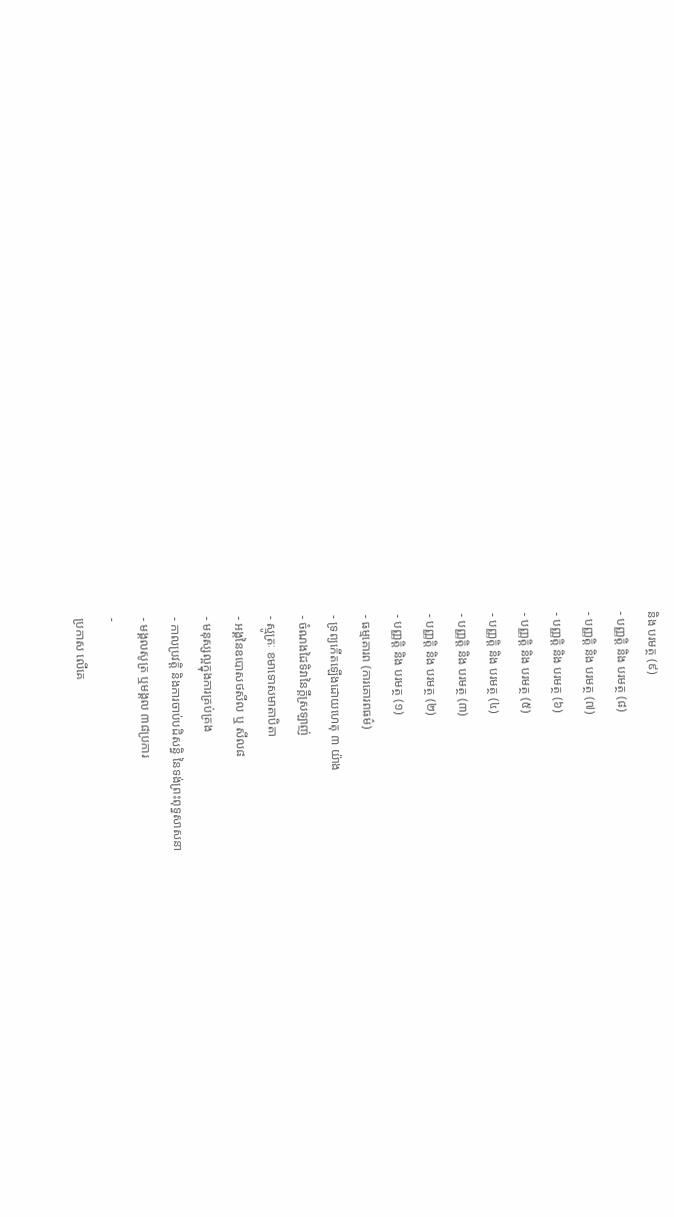និង បរមត្ថ (៩)
- បញ្ញត្តិ និង បរមត្ថ (៨)
- បញ្ញត្តិ និង បរមត្ថ (៧)
- បញ្ញត្តិ និង បរមត្ថ (៦)
- បញ្ញត្តិ និង បរមត្ថ (៥)
- បញ្ញត្តិ និង បរមត្ថ (៤)
- បញ្ញត្តិ និង បរមត្ថ (៣)
- បញ្ញត្តិ និង បរមត្ថ (២)
- បញ្ញត្តិ និង បរមត្ថ (១)
- ធម្មគោរព (ការគោរពធម៌)
- ទ្រព្យកើតឡើងដោយហេតុ ៣ យ៉ាង
- ចំណងដៃទិវានៃក្តីស្រឡាញ់
- ស្មូត្រៈ ខមាទោសមាតាបិតា
- អង្គនៃឧបោសថសីល ឬ សីល៨
- មនុស្សល្អក្នុងការគ្រប់គ្រង
- កាលប្រវត្តិ និងការចាប់បដិសន្ធិ នៃទង់ព្រះពុទ្ធសាសនា
- មង្គលសូត្រ ឬមង្គល ៣៨ប្រការ
-
ប្រកាស លើគេ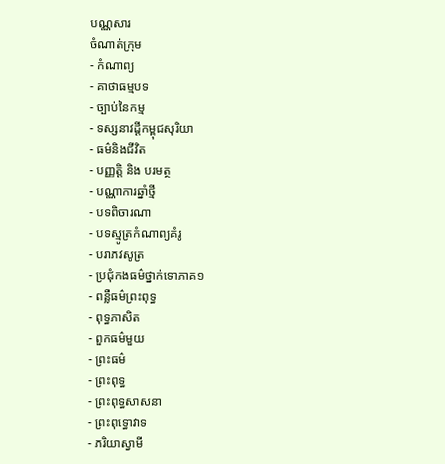បណ្ណសារ
ចំណាត់ក្រុម
- កំណាព្យ
- គាថាធម្មបទ
- ច្បាប់នៃកម្ម
- ទស្សនាវដ្តីកម្ពុជសុរិយា
- ធម៌និងជីវិត
- បញ្ញត្តិ និង បរមត្ថ
- បណ្ណាការឆ្នាំថ្មី
- បទពិចារណា
- បទស្មូត្រកំណាព្យគំរូ
- បរាភវសូត្រ
- ប្រជុំកងធម៌ថ្នាក់ទោភាគ១
- ពន្លឺធម៌ព្រះពុទ្ធ
- ពុទ្ធភាសិត
- ពួកធម៌មួយ
- ព្រះធម៌
- ព្រះពុទ្ធ
- ព្រះពុទ្ធសាសនា
- ព្រះពុទ្ធោវាទ
- ភរិយាស្វាមី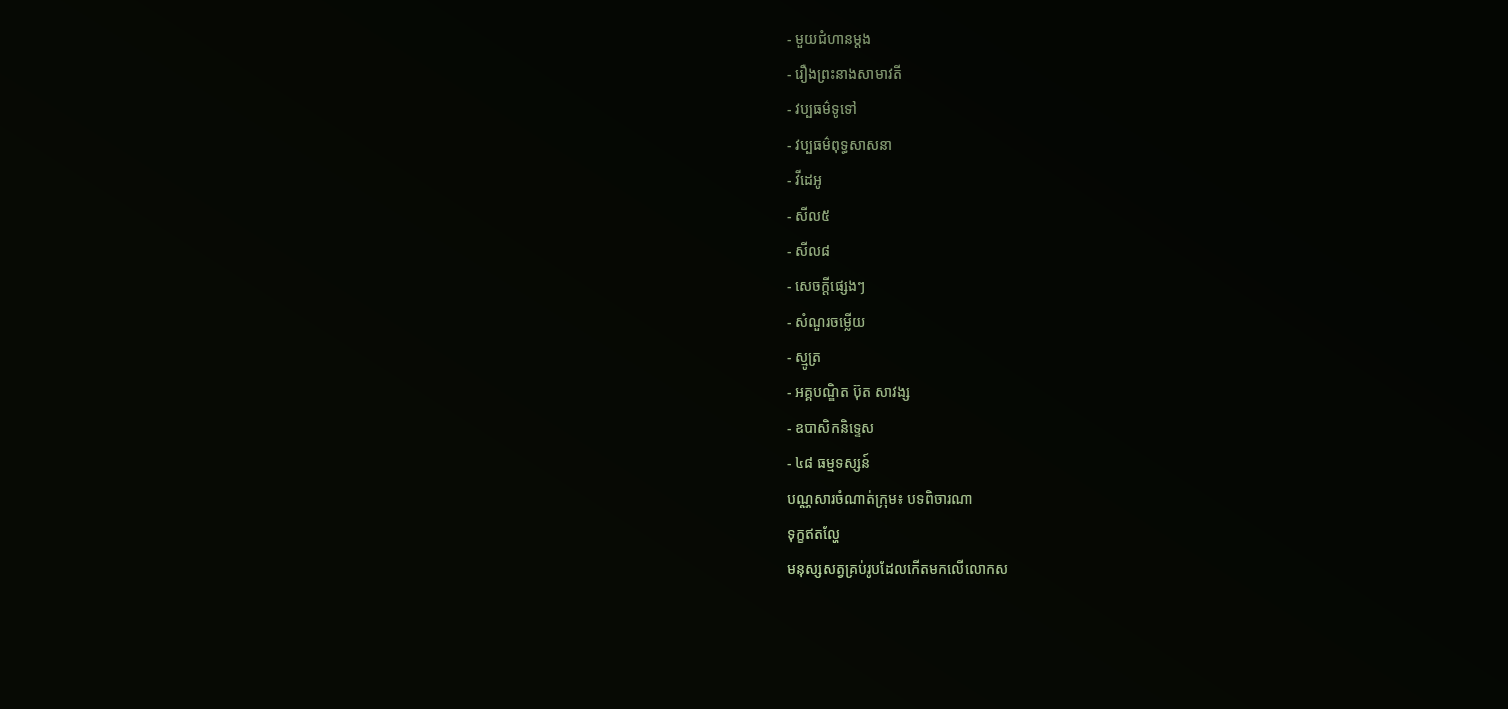- មួយជំហានម្តង
- រឿងព្រះនាងសាមាវតី
- វប្បធម៌ទូទៅ
- វប្បធម៌ពុទ្ធសាសនា
- វីដេអូ
- សីល៥
- សីល៨
- សេចក្តីផ្សេងៗ
- សំណួរចម្លើយ
- ស្មូត្រ
- អគ្គបណ្ឌិត ប៊ុត សាវង្ស
- ឧបាសិកនិទ្ទេស
- ៤៨ ធម្មទស្សន៍
បណ្ណសារចំណាត់ក្រុម៖ បទពិចារណា
ទុក្ខឥតល្ហែ
មនុស្សសត្វគ្រប់រូបដែលកើតមកលើលោកស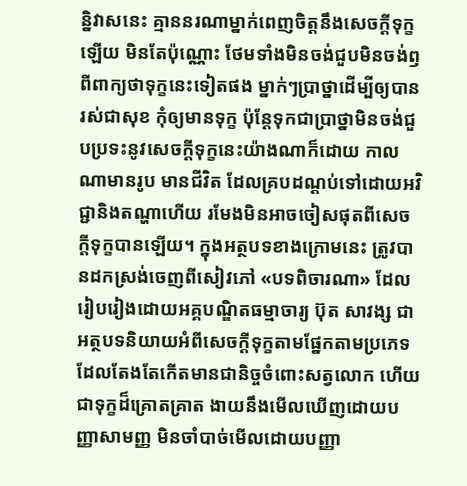ន្និវាសនេះ គ្មាននរណាម្នាក់ពេញចិត្តនឹងសេចក្តីទុក្ខឡើយ មិនតែប៉ុណ្ណោះ ថែមទាំងមិនចង់ជួបមិនចង់ឭពីពាក្យថាទុក្ខនេះទៀតផង ម្នាក់ៗប្រាថ្នាដើម្បីឲ្យបានរស់ជាសុខ កុំឲ្យមានទុក្ខ ប៉ុន្តែទុកជាប្រាថ្នាមិនចង់ជួបប្រទះនូវសេចក្តីទុក្ខនេះយ៉ាងណាក៏ដោយ កាលណាមានរូប មានជីវិត ដែលគ្របដណ្តប់ទៅដោយអវិជ្ជានិងតណ្ហាហើយ រមែងមិនអាចចៀសផុតពីសេចក្តីទុក្ខបានឡើយ។ ក្នុងអត្ថបទខាងក្រោមនេះ ត្រូវបានដកស្រង់ចេញពីសៀវភៅ «បទពិចារណា» ដែលរៀបរៀងដោយអគ្គបណ្ឌិតធម្មាចារ្យ ប៊ុត សាវង្ស ជាអត្ថបទនិយាយអំពីសេចក្តីទុក្ខតាមផ្នែកតាមប្រភេទដែលតែងតែកើតមានជានិច្ចចំពោះសត្វលោក ហើយជាទុក្ខដ៏គ្រោតគ្រាត ងាយនឹងមើលឃើញដោយបញ្ញាសាមញ្ញ មិនចាំបាច់មើលដោយបញ្ញា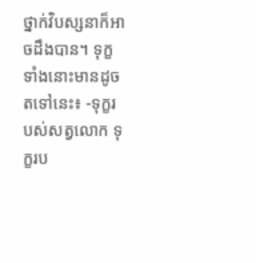ថ្នាក់វិបស្សនាក៏អាចដឹងបាន។ ទុក្ខទាំងនោះមានដូចតទៅនេះ៖ -ទុក្ខរបស់សត្វលោក ទុក្ខរប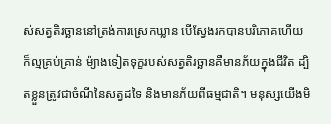ស់សត្វតិរច្ឆាននៅត្រង់ការស្រេកឃ្លាន បើស្វែងរកបានបរិភោគហើយ ក៏ល្មគ្រប់គ្រាន់ ម៉្យាងទៀតទុក្ខរបស់សត្វតិរច្ឆានគឺមានភ័យក្នុងជីវិត ដ្បិតខ្លួនត្រូវជាចំណីនៃសត្វដទៃ និងមានភ័យពីធម្មជាតិ។ មនុស្សយើងមិ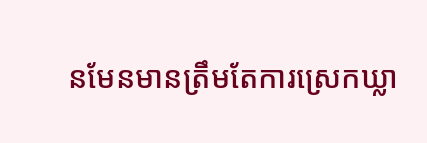នមែនមានត្រឹមតែការស្រេកឃ្លា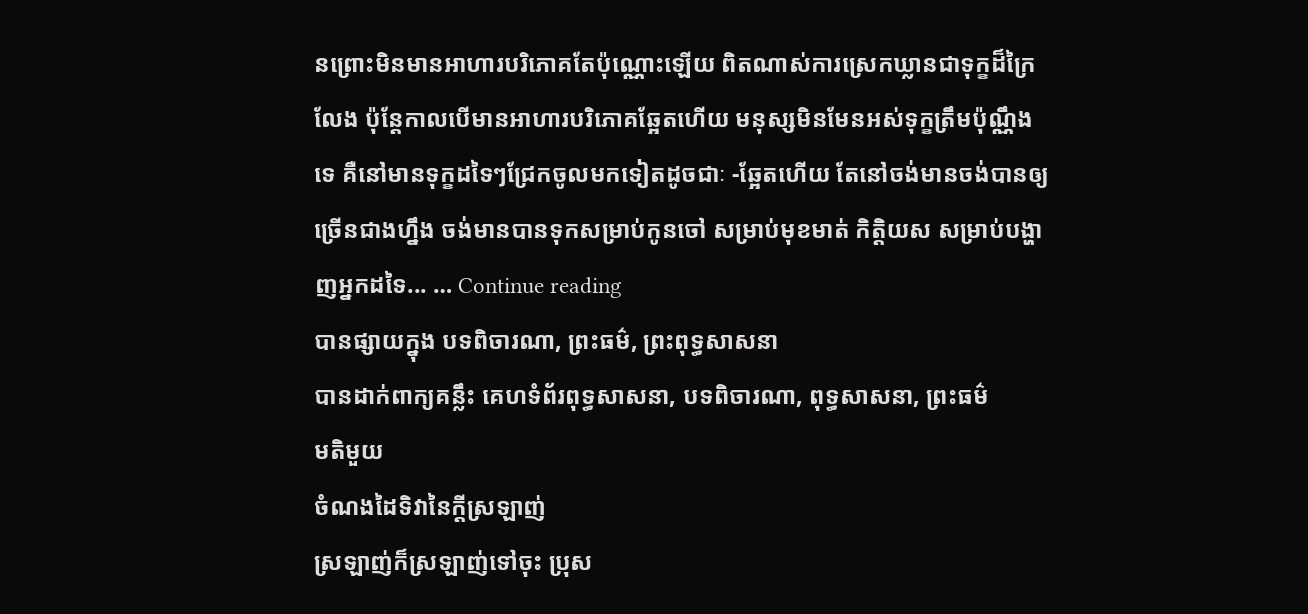នព្រោះមិនមានអាហារបរិភោគតែប៉ុណ្ណោះឡើយ ពិតណាស់ការស្រេកឃ្លានជាទុក្ខដ៏ក្រៃលែង ប៉ុន្តែកាលបើមានអាហារបរិភោគឆ្អែតហើយ មនុស្សមិនមែនអស់ទុក្ខត្រឹមប៉ុណ្ណឹងទេ គឺនៅមានទុក្ខដទៃៗជ្រែកចូលមកទៀតដូចជាៈ -ឆ្អែតហើយ តែនៅចង់មានចង់បានឲ្យច្រើនជាងហ្នឹង ចង់មានបានទុកសម្រាប់កូនចៅ សម្រាប់មុខមាត់ កិត្តិយស សម្រាប់បង្ហាញអ្នកដទៃ... … Continue reading
បានផ្សាយក្នុង បទពិចារណា, ព្រះធម៌, ព្រះពុទ្ធសាសនា
បានដាក់ពាក្យគន្លឹះ គេហទំព័រពុទ្ធសាសនា, បទពិចារណា, ពុទ្ធសាសនា, ព្រះធម៌
មតិមួយ
ចំណងដៃទិវានៃក្តីស្រឡាញ់
ស្រឡាញ់ក៏ស្រឡាញ់ទៅចុះ ប្រុស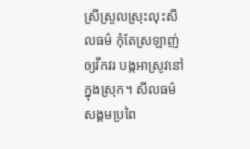ស្រីស្រួលស្រុះលុះសីលធម៌ កុំតែស្រឡាញ់ឲ្យវឹកវរ បង្កអាស្រូវនៅក្នុងស្រុក។ សីលធម៌សង្គមប្រពៃ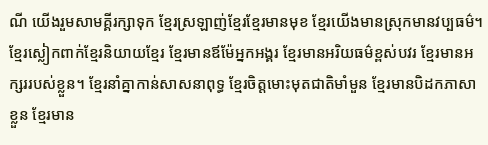ណី យើងរួមសាមគ្គីរក្សាទុក ខ្មែរស្រឡាញ់ខ្មែរខ្មែរមានមុខ ខ្មែរយើងមានស្រុកមានវប្បធម៌។ ខ្មែរស្លៀកពាក់ខ្មែរនិយាយខ្មែរ ខ្មែរមានឪម៉ែអ្នកអង្គរ ខ្មែរមានអរិយធម៌ខ្ពស់បវរ ខ្មែរមានអក្សររបស់ខ្លួន។ ខ្មែរនាំគ្នាកាន់សាសនាពុទ្ធ ខ្មែរចិត្តមោះមុតជាតិមាំមួន ខ្មែរមានបិដកភាសាខ្លួន ខ្មែរមាន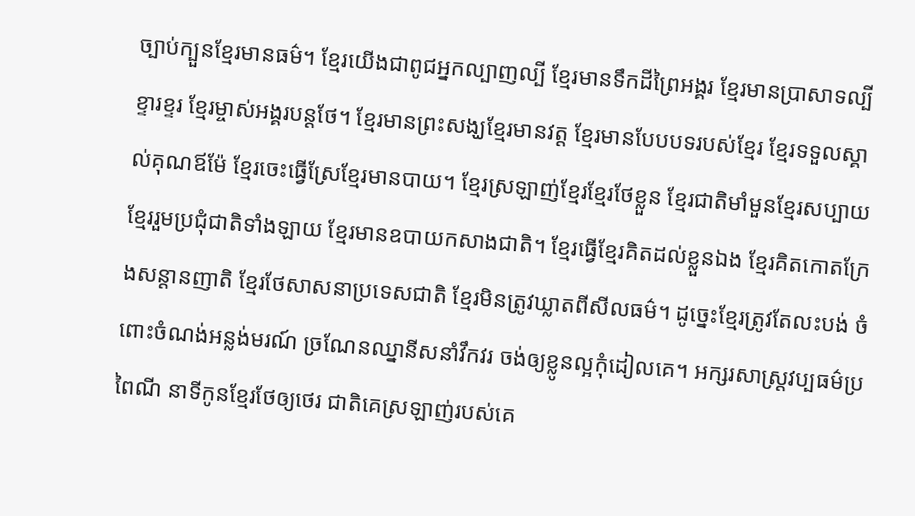ច្បាប់ក្បួនខ្មែរមានធម៌។ ខ្មែរយើងជាពូជអ្នកល្បាញល្បី ខ្មែរមានទឹកដីព្រៃអង្គរ ខ្មែរមានប្រាសាទល្បីខ្ទារខ្ទរ ខ្មែរម្ចាស់អង្គរបន្តថែ។ ខ្មែរមានព្រះសង្ឃខ្មែរមានវត្ត ខ្មែរមានបែបបទរបស់ខ្មែរ ខ្មែរទទួលស្គាល់គុណឪម៉ែ ខ្មែរចេះធ្វើស្រែខ្មែរមានបាយ។ ខ្មែរស្រឡាញ់ខ្មែរខ្មែរថែខ្លួន ខ្មែរជាតិមាំមួនខ្មែរសប្បាយ ខ្មែររួមប្រជុំជាតិទាំងឡាយ ខ្មែរមានឧបាយកសាងជាតិ។ ខ្មែរធ្វើខ្មែរគិតដល់ខ្លួនឯង ខ្មែរគិតកោតក្រែងសន្តានញាតិ ខ្មែរថែសាសនាប្រទេសជាតិ ខ្មែរមិនត្រូវឃ្លាតពីសីលធម៌។ ដូច្នេះខ្មែរត្រូវតែលះបង់ ចំពោះចំណង់អន្លង់មរណ៍ ច្រណែនឈ្នានីសនាំវឹកវរ ចង់ឲ្យខ្លូនល្អកុំដៀលគេ។ អក្សរសាស្ត្រវប្បធម៌ប្រពៃណី នាទីកូនខ្មែរថែឲ្យថេរ ជាតិគេស្រឡាញ់របស់គេ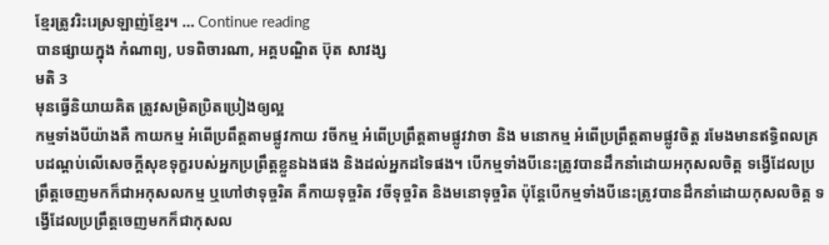ខ្មែរត្រូវរិះរេស្រឡាញ់ខ្មែរ។ … Continue reading
បានផ្សាយក្នុង កំណាព្យ, បទពិចារណា, អគ្គបណ្ឌិត ប៊ុត សាវង្ស
មតិ 3
មុនធ្វើនិយាយគិត ត្រូវសម្រិតប្រិតប្រៀងឲ្យល្អ
កម្មទាំងបីយ៉ាងគឺ កាយកម្ម អំពើប្រពឹត្តតាមផ្លូវកាយ វចីកម្ម អំពើប្រព្រឹត្តតាមផ្លូវវាចា និង មនោកម្ម អំពើប្រព្រឹត្តតាមផ្លូវចិត្ត រមែងមានឥទ្ធិពលគ្របដណ្តប់លើសេចក្តីសុខទុក្ខរបស់អ្នកប្រព្រឹត្តខ្លួនឯងផង និងដល់អ្នកដទៃផង។ បើកម្មទាំងបីនេះត្រូវបានដឹកនាំដោយអកុសលចិត្ត ទង្វើដែលប្រព្រឹត្តចេញមកក៏ជាអកុសលកម្ម ឬហៅថាទុច្ចរិត គឺកាយទុច្ចរិត វចីទុច្ចរិត និងមនោទុច្ចរិត ប៉ុន្តែបើកម្មទាំងបីនេះត្រូវបានដឹកនាំដោយកុសលចិត្ត ទង្វើដែលប្រព្រឹត្តចេញមកក៏ជាកុសល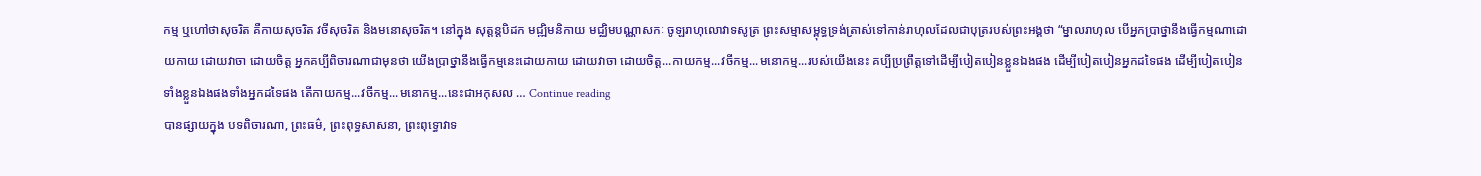កម្ម ឬហៅថាសុចរិត គឺកាយសុចរិត វចីសុចរិត និងមនោសុចរិត។ នៅក្នុង សុត្តន្តបិដក មជ្ឍិមនិកាយ មជ្ឈិមបណ្ណាសកៈ ចូឡរាហុលោវាទសូត្រ ព្រះសម្មាសម្ពុទ្ធទ្រង់ត្រាស់ទៅកាន់រាហុលដែលជាបុត្ររបស់ព្រះអង្គថា “ម្នាលរាហុល បើអ្នកប្រាថ្នានឹងធ្វើកម្មណាដោយកាយ ដោយវាចា ដោយចិត្ត អ្នកគប្បីពិចារណាជាមុនថា យើងប្រាថ្នានឹងធ្វើកម្មនេះដោយកាយ ដោយវាចា ដោយចិត្ត...កាយកម្ម...វចីកម្ម...មនោកម្ម...របស់យើងនេះ គប្បីប្រព្រឹត្តទៅដើម្បីបៀតបៀនខ្លួនឯងផង ដើម្បីបៀតបៀនអ្នកដទៃផង ដើម្បីបៀតបៀនទាំងខ្លួនឯងផងទាំងអ្នកដទៃផង តើកាយកម្ម...វចីកម្ម...មនោកម្ម...នេះជាអកុសល … Continue reading
បានផ្សាយក្នុង បទពិចារណា, ព្រះធម៌, ព្រះពុទ្ធសាសនា, ព្រះពុទ្ធោវាទ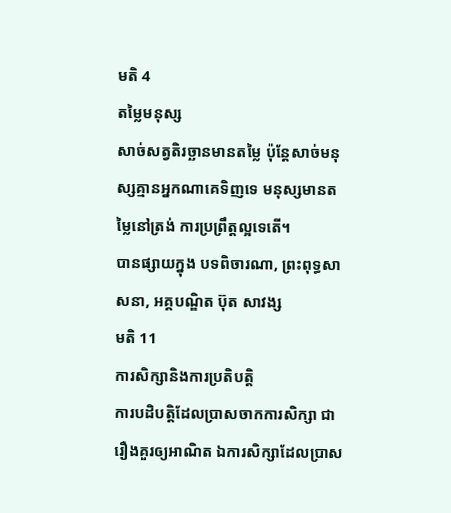មតិ 4
តម្លៃមនុស្ស
សាច់សត្វតិរច្ឆានមានតម្លៃ ប៉ុន្តែសាច់មនុស្សគ្មានអ្នកណាគេទិញទេ មនុស្សមានតម្លៃនៅត្រង់ ការប្រព្រឹត្តល្អទេតើ។
បានផ្សាយក្នុង បទពិចារណា, ព្រះពុទ្ធសាសនា, អគ្គបណ្ឌិត ប៊ុត សាវង្ស
មតិ 11
ការសិក្សានិងការប្រតិបត្តិ
ការបដិបត្តិដែលប្រាសចាកការសិក្សា ជារឿងគួរឲ្យអាណិត ឯការសិក្សាដែលប្រាស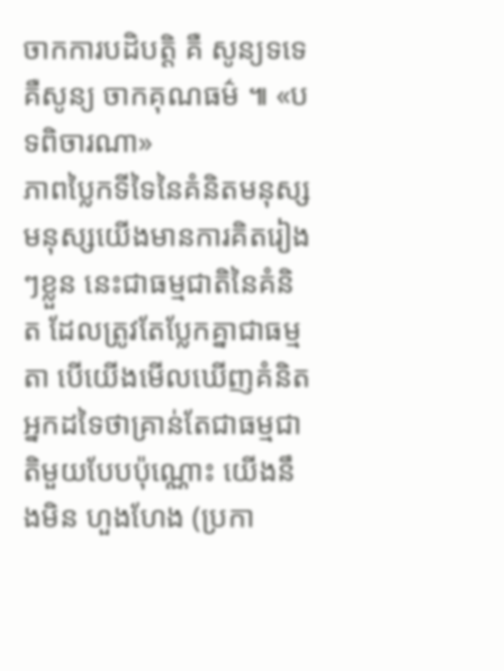ចាកការបដិបត្តិ គឺ សូន្យទទេ គឺសូន្យ ចាកគុណធម៌ ៕ «បទពិចារណា»
ភាពប្លៃកទីទៃនៃគំនិតមនុស្ស
មនុស្សយើងមានការគិតរៀងៗខ្លួន នេះជាធម្មជាតិនៃគំនិត ដែលត្រូវតែប្លែកគ្នាជាធម្មតា បើយើងមើលឃើញគំនិតអ្នកដទៃថាគ្រាន់តែជាធម្មជាតិមួយបែបប៉ុណ្ណោះ យើងនឹងមិន ហួងហែង (ប្រកា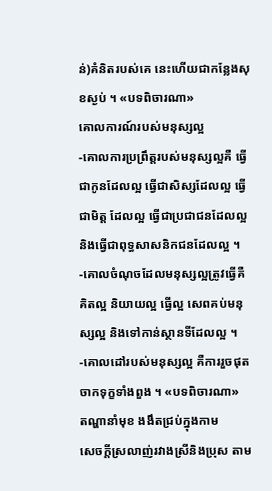ន់)គំនិតរបស់គេ នេះហើយជាកន្លែងសុខស្ងប់ ។ «បទពិចារណា»
គោលការណ៍របស់មនុស្សល្អ
-គោលការប្រព្រឹត្តរបស់មនុស្សល្អគឺ ធ្វើជាកូនដែលល្អ ធ្វើជាសិស្សដែលល្អ ធ្វើជាមិត្ត ដែលល្អ ធ្វើជាប្រជាជនដែលល្អនិងធ្វើជាពុទ្ធសាសនិកជនដែលល្អ ។ -គោលចំណុចដែលមនុស្សល្អត្រូវធ្វើគឺ គិតល្អ និយាយល្អ ធ្វើល្អ សេពគប់មនុស្សល្អ និងទៅកាន់ស្ថានទីដែលល្អ ។ -គោលដៅរបស់មនុស្សល្អ គឺការរួចផុតចាកទុក្ខទាំងពួង ។ «បទពិចារណា»
តណ្ហានាំមុខ ងងឹតជ្រប់ក្នុងកាម
សេចក្តីស្រលាញ់រវាងស្រីនិងប្រុស តាម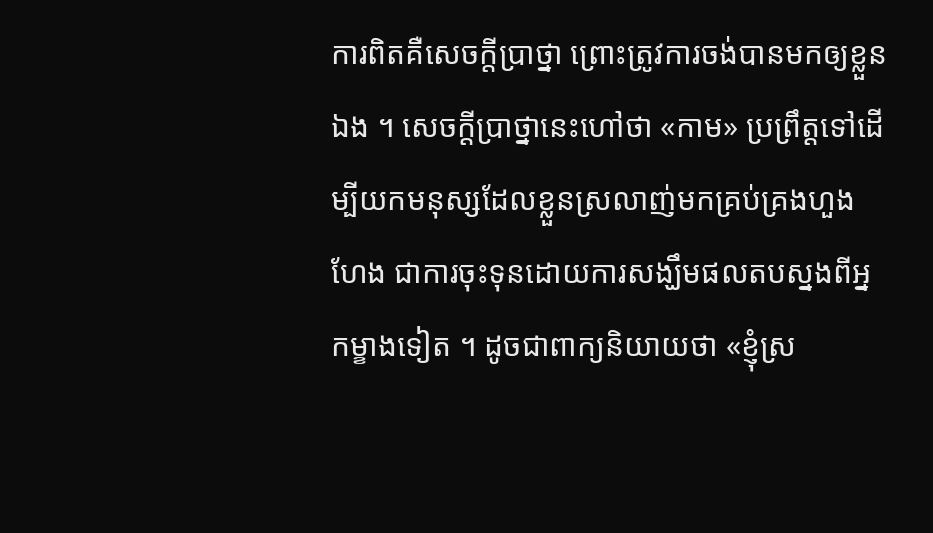ការពិតគឺសេចក្តីប្រាថ្នា ព្រោះត្រូវការចង់បានមកឲ្យខ្លួនឯង ។ សេចក្តីប្រាថ្នានេះហៅថា «កាម» ប្រព្រឹត្តទៅដើម្បីយកមនុស្សដែលខ្លួនស្រលាញ់មកគ្រប់គ្រងហួងហែង ជាការចុះទុនដោយការសង្ឃឹមផលតបស្នងពីអ្នកម្ខាងទៀត ។ ដូចជាពាក្យនិយាយថា «ខ្ញុំស្រ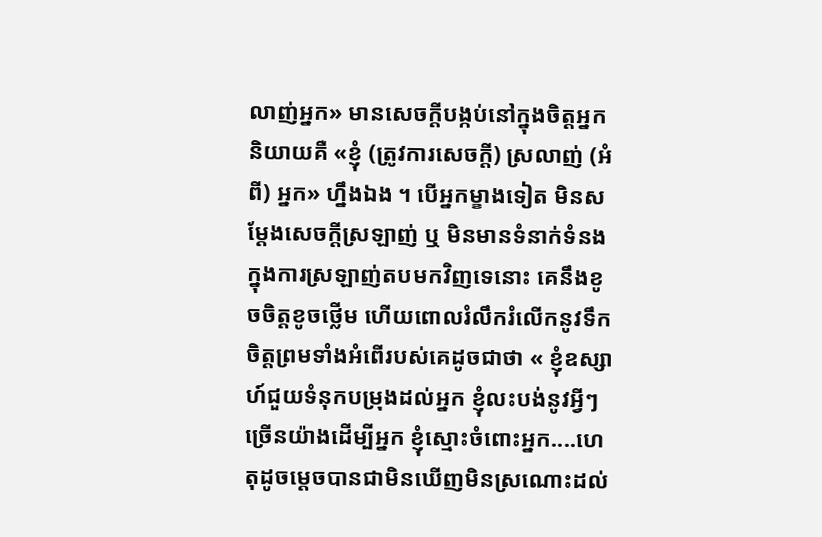លាញ់អ្នក» មានសេចក្តីបង្កប់នៅក្នុងចិត្តអ្នកនិយាយគឺ «ខ្ញុំ (ត្រូវការសេចក្តី) ស្រលាញ់ (អំពី) អ្នក» ហ្នឹងឯង ។ បើអ្នកម្ខាងទៀត មិនសម្តែងសេចក្តីស្រឡាញ់ ឬ មិនមានទំនាក់ទំនងក្នុងការស្រឡាញ់តបមកវិញទេនោះ គេនឹងខូចចិត្តខូចថ្លើម ហើយពោលរំលឹករំលើកនូវទឹកចិត្តព្រមទាំងអំពើរបស់គេដូចជាថា « ខ្ញុំឧស្សាហ៍ជួយទំនុកបម្រុងដល់អ្នក ខ្ញុំលះបង់នូវអ្វីៗច្រើនយ៉ាងដើម្បីអ្នក ខ្ញុំស្មោះចំពោះអ្នក....ហេតុដូចម្តេចបានជាមិនឃើញមិនស្រណោះដល់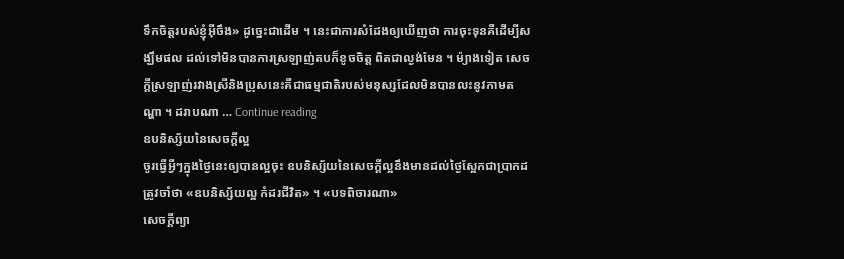ទឹកចិត្តរបស់ខ្ញុំអ៊ីចឹង» ដូច្នេះជាដើម ។ នេះជាការសំដែងឲ្យឃើញថា ការចុះទុនគឺដើម្បីសង្ឃឹមផល ដល់ទៅមិនបានការស្រឡាញ់តបក៏ខូចចិត្ត ពិតជាល្ងង់មែន ។ ម៉្យាងទៀត សេចក្តីស្រឡាញ់រវាងស្រីនិងប្រុសនេះគឺជាធម្មជាតិរបស់មនុស្សដែលមិនបានលះនូវកាមតណ្ហា ។ ដរាបណា … Continue reading
ឧបនិស្ស័យនៃសេចក្តីល្អ
ចូរធ្វើអ្វីៗក្នុងថ្ងៃនេះឲ្យបានល្អចុះ ឧបនិស្ស័យនៃសេចក្តីល្អនឹងមានដល់ថ្ងៃស្អែកជាប្រាកដ ត្រូវចាំថា «ឧបនិស្ស័យល្អ កំដរជីវិត» ។ «បទពិចារណា»
សេចក្តីព្យា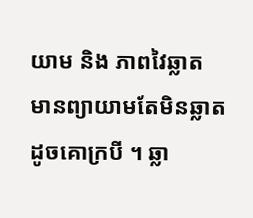យាម និង ភាពវៃឆ្លាត
មានព្យាយាមតែមិនឆ្លាត ដូចគោក្របី ។ ឆ្លា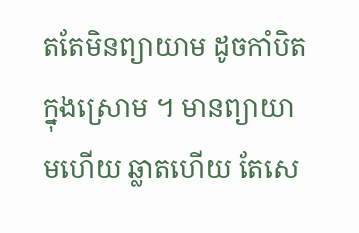តតែមិនព្យាយាម ដូចកាំបិតក្នុងស្រោម ។ មានព្យាយាមហើយ ឆ្លាតហើយ តែសេ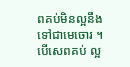ពគប់មិនល្អនឹងទៅជាមេចោរ ។ បើសេពគប់ ល្អ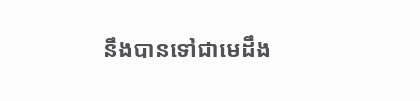នឹងបានទៅជាមេដឹង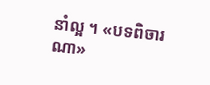នាំល្អ ។ «បទពិចារណា»